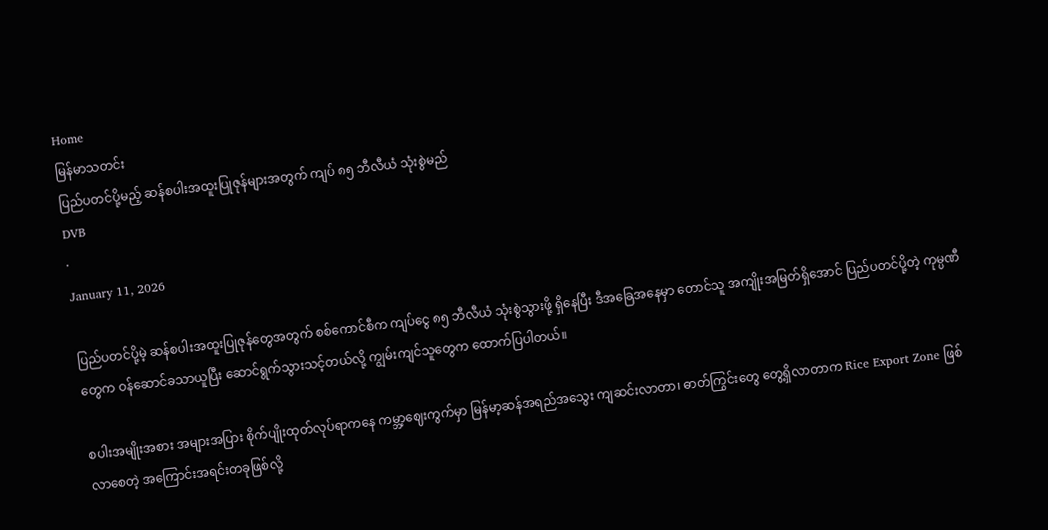Home
မြန်မာသတင်း
ပြည်ပတင်ပို့မည့် ဆန်စပါးအထူးပြုဇုန်များအတွက် ကျပ် ၈၅ ဘီလီယံ သုံးစွဲမည်
DVB
·
January 11, 2026

ပြည်ပတင်ပို့မဲ့ ဆန်စပါးအထူးပြုဇုန်တွေအတွက် စစ်ကောင်စီက ကျပ်ငွေ ၈၅ ဘီလီယံ သုံးစွဲသွားဖို့ ရှိနေပြီး ဒီအခြေအနေမှာ တောင်သူ အကျိုးအမြတ်ရှိအောင် ပြည်ပတင်ပို့တဲ့ ကုမ္ပဏီတွေက ဝန်ဆောင်ခသာယူပြီး ဆောင်ရွက်သွားသင့်တယ်လို့ ကျွမ်းကျင်သူတွေက ထောက်ပြပါတယ်။

စပါးအမျိုးအစား အများအပြား စိုက်ပျိုးထုတ်လုပ်ရာကနေ ကမ္ဘာ့ဈေးကွက်မှာ မြန်မာ့ဆန်အရည်အသွေး ကျဆင်းလာတာ၊ ဓာတ်ကြွင်းတွေ တွေ့ရှိလာတာက Rice Export Zone ဖြစ်လာစေတဲ့ အကြောင်းအရင်းတခုဖြစ်လို့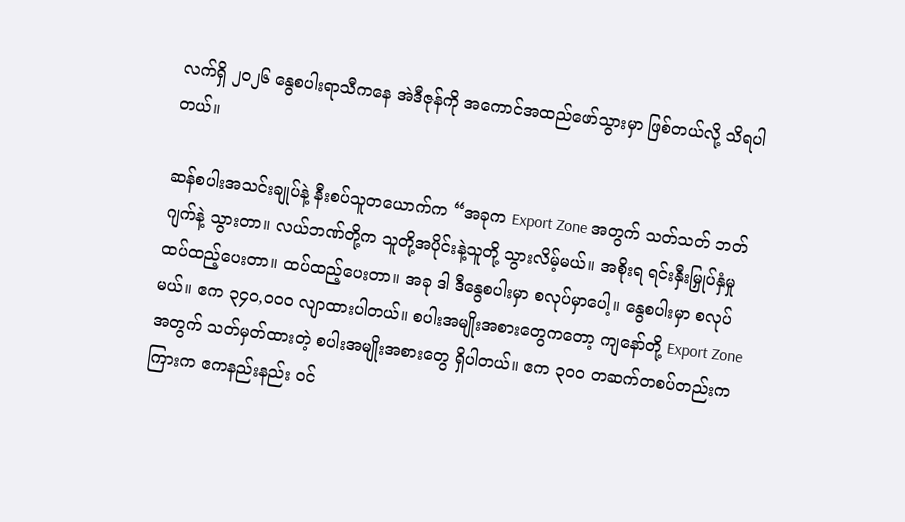လက်ရှိ ၂၀၂၆ နွေစပါးရာသီကနေ အဲဒီဇုန်ကို အကောင်အထည်ဖော်သွားမှာ ဖြစ်တယ်လို့ သိရပါတယ်။

ဆန်စပါးအသင်းချုပ်နဲ့ နီးစပ်သူတယောက်က “အခုက Export Zone အတွက် သတ်သတ် ဘတ်ဂျက်နဲ့ သွားတာ။ လယ်ဘဏ်တို့က သူတို့အပိုင်းနဲ့သူတို့ သွားလိမ့်မယ်။ အစိုးရ ရင်းနှီးမြှုပ်နှံမှု ထပ်ထည့်ပေးတာ။ ထပ်ထည့်ပေးတာ။ အခု ဒါ ဒီနွေစပါးမှာ စလုပ်မှာပေါ့။ နွေစပါးမှာ စလုပ်မယ်။ ဧက ၃၄၀,၀၀၀ လျာထားပါတယ်။ စပါးအမျိုးအစားတွေကတော့ ကျနော်တို့ Export Zone အတွက် သတ်မှတ်ထားတဲ့ စပါးအမျိုးအစားတွေ ရှိပါတယ်။ ဧက ၃၀၀ တဆက်တစပ်တည်းက ကြားက ဧကနည်းနည်း ဝင်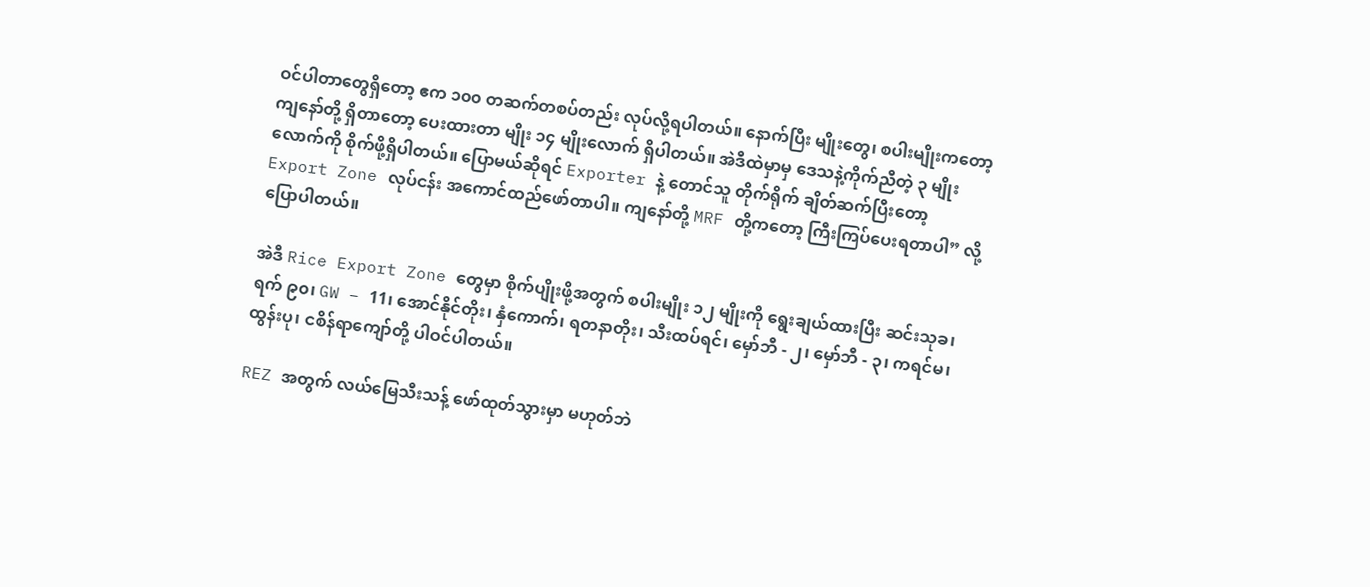ဝင်ပါတာတွေရှိတော့ ဧက ၁၀၀ တဆက်တစပ်တည်း လုပ်လို့ရပါတယ်။ နောက်ပြီး မျိုးတွေ၊ စပါးမျိုးကတော့ ကျနော်တို့ ရှိတာတော့ ပေးထားတာ မျိုး ၁၄ မျိုးလောက် ရှိပါတယ်။ အဲဒီထဲမှာမှ ဒေသနဲ့ကိုက်ညီတဲ့ ၃ မျိုး လောက်ကို စိုက်ဖို့ရှိပါတယ်။ ပြောမယ်ဆိုရင် Exporter နဲ့ တောင်သူ တိုက်ရိုက် ချိတ်ဆက်ပြီးတော့ Export Zone လုပ်ငန်း အကောင်ထည်ဖော်တာပါ။ ကျနော်တို့ MRF တို့ကတော့ ကြီးကြပ်ပေးရတာပါ” လို့ ပြောပါတယ်။

အဲဒီ Rice Export Zone တွေမှာ စိုက်ပျိုးဖို့အတွက် စပါးမျိုး ၁၂ မျိုးကို ရွေးချယ်ထားပြီး ဆင်းသုခ၊ ရက် ၉၀၊ GW – 11၊ အောင်နိုင်တိုး၊ နှံကောက်၊ ရတနာတိုး၊ သီးထပ်ရင်၊ မှော်ဘီ - ၂၊ မှော်ဘီ - ၃၊ ကရင်မ၊ ထွန်းပု၊ ငစိန်ရာကျော်တို့ ပါဝင်ပါတယ်။

REZ အတွက် လယ်မြေသီးသန့် ဖော်ထုတ်သွားမှာ မဟုတ်ဘဲ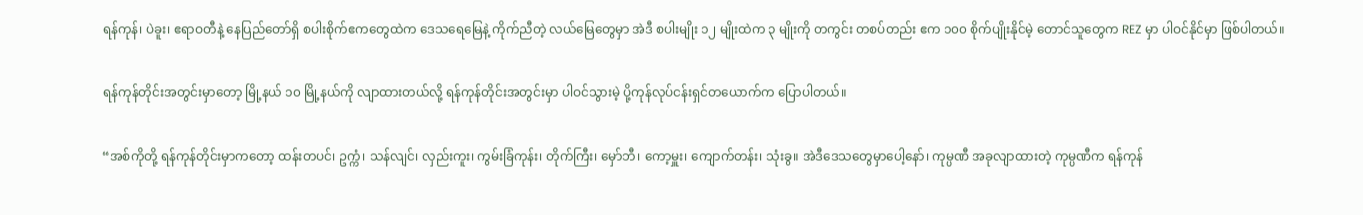ရန်ကုန်၊ ပဲခူး၊ ဧရာဝတီနဲ့ နေပြည်တော်ရှိ စပါးစိုက်ဧကတွေထဲက ဒေသရေမြေနဲ့ ကိုက်ညီတဲ့ လယ်မြေတွေမှာ အဲဒီ စပါးမျိုး ၁၂ မျိုးထဲက ၃ မျိုးကို တကွင်း တစပ်တည်း ဧက ၁၀၀ စိုက်ပျိုးနိုင်မဲ့ တောင်သူတွေက REZ မှာ ပါဝင်နိုင်မှာ ဖြစ်ပါတယ်။

ရန်ကုန်တိုင်းအတွင်းမှာတော့ မြို့နယ် ၁၀ မြို့နယ်ကို လျာထားတယ်လို့ ရန်ကုန်တိုင်းအတွင်းမှာ ပါဝင်သွားမဲ့ ပို့ကုန်လုပ်ငန်းရှင်တယောက်က ပြောပါတယ်။

“အစ်ကိုတို့ ရန်ကုန်တိုင်းမှာကတော့ ထန်းတပင်၊ ဥက္ကံ၊ သန်လျင်၊ လှည်းကူး၊ ကွမ်းခြံကုန်း၊ တိုက်ကြီး၊ မှော်ဘီ၊ ကော့မှူး၊ ကျောက်တန်း၊ သုံးခွ။ အဲဒီဒေသတွေမှာပေါ့နော်၊ ကုမ္ပဏီ အခုလျာထားတဲ့ ကုမ္ပဏီက ရန်ကုန်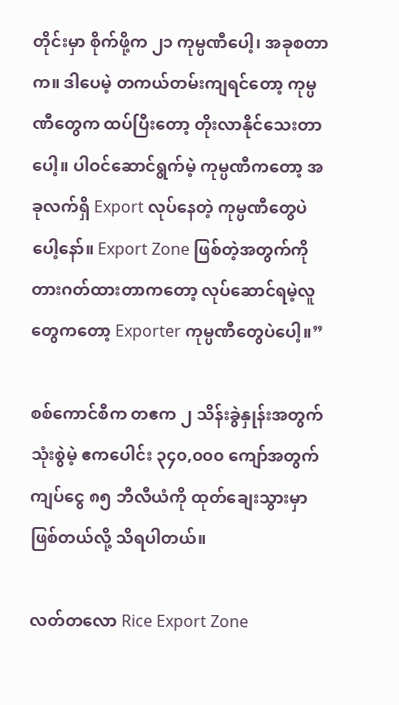တိုင်းမှာ စိုက်ဖို့က ၂၁ ကုမ္ပဏီပေါ့၊ အခုစတာက။ ဒါပေမဲ့ တကယ်တမ်းကျရင်တော့ ကုမ္ပဏီတွေက ထပ်ပြီးတော့ တိုးလာနိုင်သေးတာပေါ့။ ပါဝင်ဆောင်ရွက်မဲ့ ကုမ္ပဏီကတော့ အခုလက်ရှိ Export လုပ်နေတဲ့ ကုမ္ပဏီတွေပဲပေါ့နော်။ Export Zone ဖြစ်တဲ့အတွက်ကို တားဂတ်ထားတာကတော့ လုပ်ဆောင်ရမဲ့လူတွေကတော့ Exporter ကုမ္ပဏီတွေပဲပေါ့။”

စစ်ကောင်စီက တဧက ၂ သိန်းခွဲနှုန်းအတွက် သုံးစွဲမဲ့ ဧကပေါင်း ၃၄၀,၀၀၀ ကျော်အတွက် ကျပ်ငွေ ၈၅ ဘီလီယံကို ထုတ်ချေးသွားမှာဖြစ်တယ်လို့ သိရပါတယ်။

လတ်တလော Rice Export Zone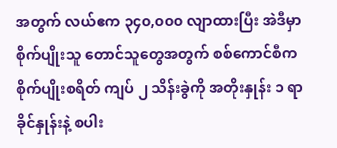အတွက် လယ်ဧက ၃၄၀,၀၀၀ လျာထားပြီး အဲဒီမှာ စိုက်ပျိုးသူ တောင်သူတွေအတွက် စစ်ကောင်စီက စိုက်ပျိုးစရိတ် ကျပ် ၂ သိန်းခွဲကို အတိုးနှုန်း ၁ ရာခိုင်နှုန်းနဲ့ စပါး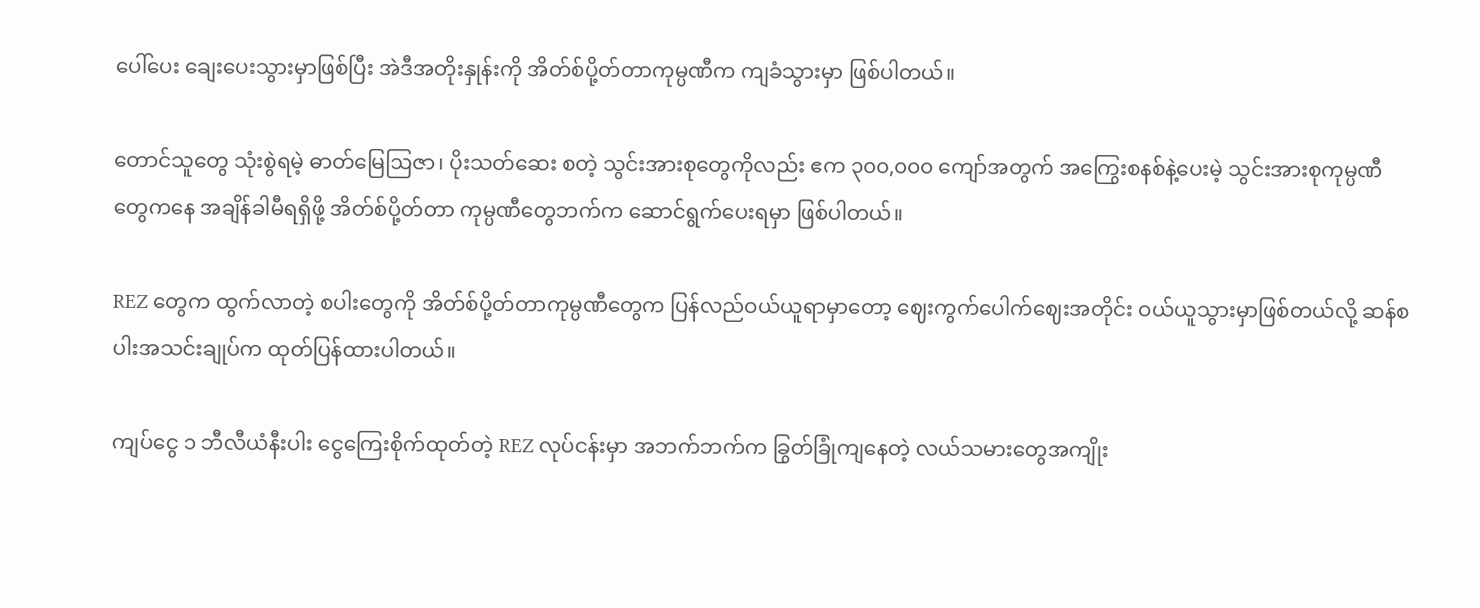ပေါ်ပေး ချေးပေးသွားမှာဖြစ်ပြီး အဲဒီအတိုးနှုန်းကို အိတ်စ်ပို့တ်တာကုမ္ပဏီက ကျခံသွားမှာ ဖြစ်ပါတယ်။

တောင်သူတွေ သုံးစွဲရမဲ့ ဓာတ်မြေဩဇာ၊ ပိုးသတ်ဆေး စတဲ့ သွင်းအားစုတွေကိုလည်း ဧက ၃၀၀,၀၀၀ ကျော်အတွက် အကြွေးစနစ်နဲ့ပေးမဲ့ သွင်းအားစုကုမ္ပဏီတွေကနေ အချိန်ခါမီရရှိဖို့ အိတ်စ်ပို့တ်တာ ကုမ္ပဏီတွေဘက်က ဆောင်ရွက်ပေးရမှာ ဖြစ်ပါတယ်။

REZ တွေက ထွက်လာတဲ့ စပါးတွေကို အိတ်စ်ပို့တ်တာကုမ္ပဏီတွေက ပြန်လည်ဝယ်ယူရာမှာတော့ ဈေးကွက်ပေါက်ဈေးအတိုင်း ဝယ်ယူသွားမှာဖြစ်တယ်လို့ ဆန်စပါးအသင်းချုပ်က ထုတ်ပြန်ထားပါတယ်။

ကျပ်ငွေ ၁ ဘီလီယံနီးပါး ငွေကြေးစိုက်ထုတ်တဲ့ REZ လုပ်ငန်းမှာ အဘက်ဘက်က ခြွတ်ခြုံကျနေတဲ့ လယ်သမားတွေအကျိုး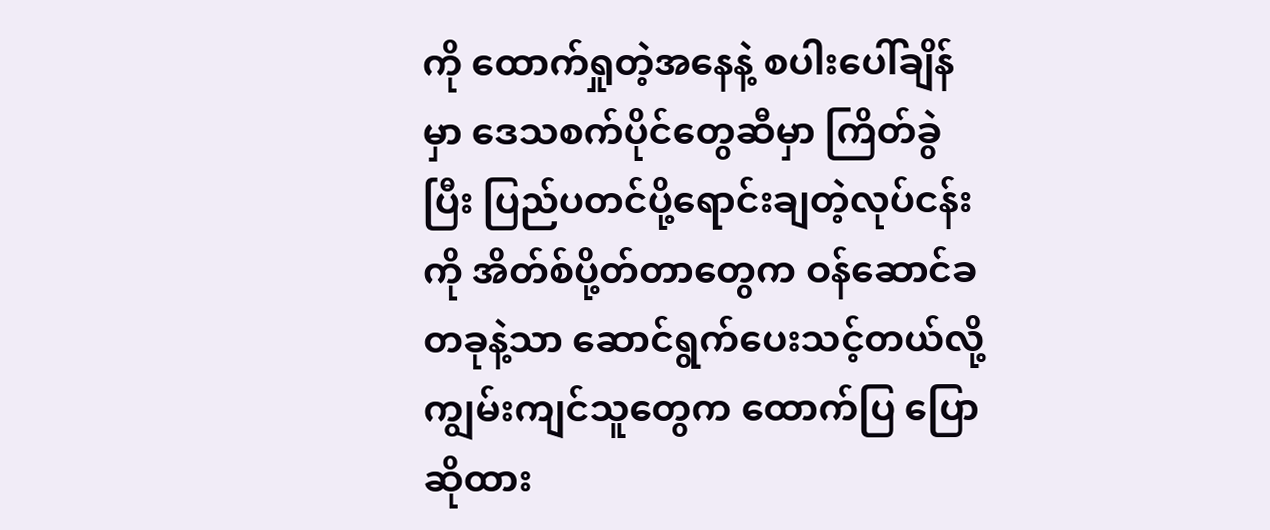ကို ထောက်ရှုတဲ့အနေနဲ့ စပါးပေါ်ချိန်မှာ ဒေသစက်ပိုင်တွေဆီမှာ ကြိတ်ခွဲပြီး ပြည်ပတင်ပို့ရောင်းချတဲ့လုပ်ငန်းကို အိတ်စ်ပို့တ်တာတွေက ဝန်ဆောင်ခတခုနဲ့သာ ဆောင်ရွက်ပေးသင့်တယ်လို့ ကျွမ်းကျင်သူတွေက ထောက်ပြ ပြောဆိုထား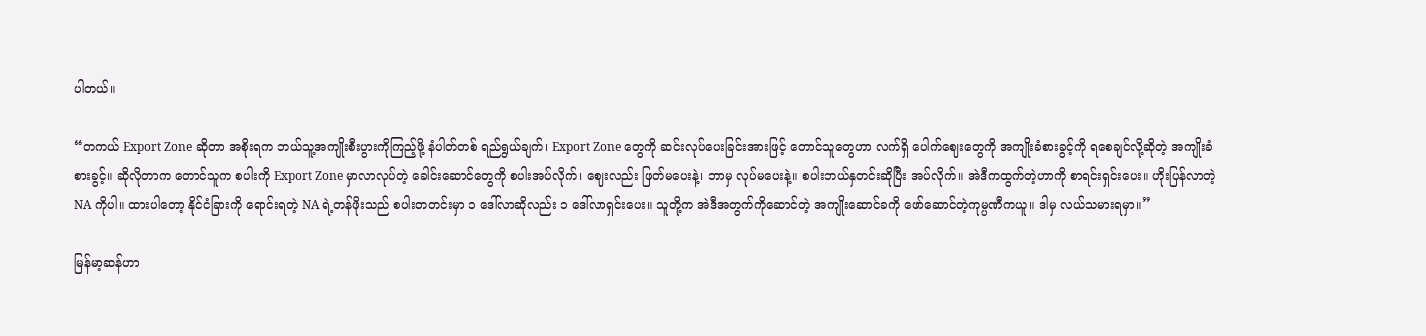ပါတယ်။

“တကယ် Export Zone ဆိုတာ အစိုးရက ဘယ်သူ့အကျိုးစီးပွားကိုကြည့်ဖို့ နံပါတ်တစ် ရည်ရွယ်ချက်၊ Export Zone တွေကို ဆင်းလုပ်ပေးခြင်းအားဖြင့် တောင်သူတွေဟာ လက်ရှိ ပေါက်ဈေးတွေကို အကျိုးခံစားခွင့်ကို ရစေချင်လို့ဆိုတဲ့ အကျိုးခံစားခွင့်။ ဆိုလိုတာက တောင်သူက စပါးကို Export Zone မှာလာလုပ်တဲ့ ခေါင်းဆောင်တွေကို စပါးအပ်လိုက်၊ ဈေးလည်း ဖြတ်မပေးနဲ့၊ ဘာမှ လုပ်မပေးနဲ့။ စပါးဘယ်နှတင်းဆိုပြီး အပ်လိုက်။ အဲဒီကထွက်တဲ့ဟာကို စာရင်းရှင်းပေး။ ဟိုးပြန်လာတဲ့ NA ကိုပါ။ ထားပါတော့ နိုင်ငံခြားကို ရောင်းရတဲ့ NA ရဲ့တန်ဖိုးသည် စပါးတတင်းမှာ ၁ ဒေါ်လာဆိုလည်း ၁ ဒေါ်လာရှင်းပေး။ သူတို့က အဲဒီအတွက်ကိုဆောင်တဲ့ အကျိုးဆောင်ခကို ဖော်ဆောင်တဲ့ကုမ္ပဏီကယူ။ ဒါမှ လယ်သမားရမှာ။”

မြန်မာ့ဆန်ဟာ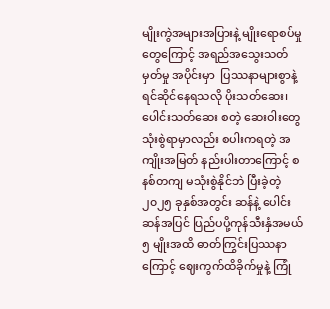မျိုးကွဲအများအပြားနဲ့ မျိုးရောစပ်မှုတွေကြောင့် အရည်အသွေးသတ်မှတ်မှု အပိုင်းမှာ  ပြဿနာများစွာနဲ့ ရင်ဆိုင်နေရသလို ပိုးသတ်ဆေး၊ ပေါင်းသတ်ဆေး စတဲ့ ဆေးဝါးတွေ သုံးစွဲရာမှာလည်း စပါးကရတဲ့ အကျိုးအမြတ် နည်းပါးတာကြောင့် စနစ်တကျ မသုံးစွဲနိုင်ဘဲ ပြီးခဲ့တဲ့ ၂၀၂၅ ခုနှစ်အတွင်း ဆန်နဲ့ ပေါင်းဆန်အပြင် ပြည်ပပို့ကုန်သီးနှံအမယ် ၅ မျိုးအထိ ဓာတ်ကြွင်းပြဿနာကြောင့် ဈေးကွက်ထိခိုက်မှုနဲ့ ကြုံ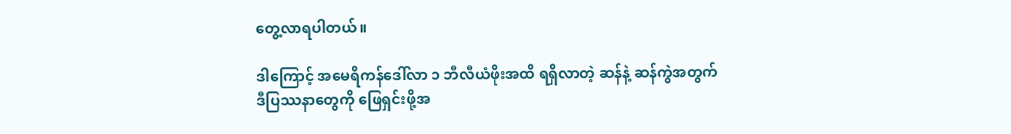တွေ့လာရပါတယ်။

ဒါကြောင့် အမေရိကန်ဒေါ်လာ ၁ ဘီလီယံဖိုးအထိ ရရှိလာတဲ့ ဆန်နဲ့ ဆန်ကွဲအတွက် ဒီပြဿနာတွေကို ဖြေရှင်းဖို့အ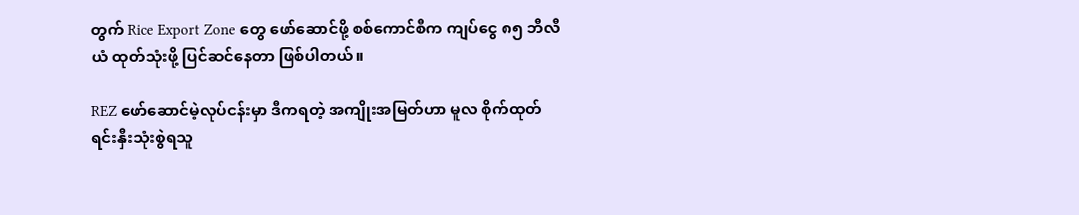တွက် Rice Export Zone တွေ ဖော်ဆောင်ဖို့ စစ်ကောင်စီက ကျပ်ငွေ ၈၅ ဘီလီယံ ထုတ်သုံးဖို့ ပြင်ဆင်နေတာ ဖြစ်ပါတယ်။

REZ ဖော်ဆောင်မဲ့လုပ်ငန်းမှာ ဒီကရတဲ့ အကျိုးအမြတ်ဟာ မူလ စိုက်ထုတ်ရင်းနှီးသုံးစွဲရသူ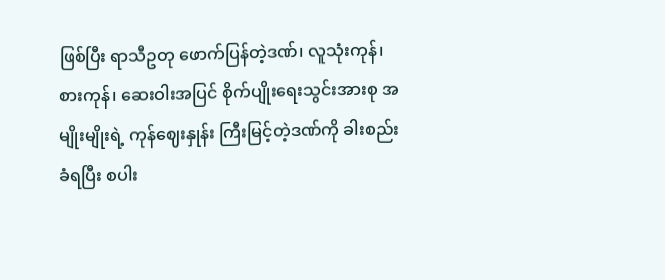ဖြစ်ပြီး ရာသီဥတု ဖောက်ပြန်တဲ့ဒဏ်၊ လူသုံးကုန်၊ စားကုန်၊ ဆေးဝါးအပြင် စိုက်ပျိုးရေးသွင်းအားစု အမျိုးမျိုးရဲ့ ကုန်ဈေးနှုန်း ကြီးမြင့်တဲ့ဒဏ်ကို ခါးစည်းခံရပြီး စပါး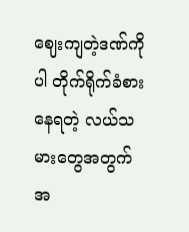ဈေးကျတဲ့ဒဏ်ကိုပါ တိုက်ရိုက်ခံစားနေရတဲ့ လယ်သမားတွေအတွက် အ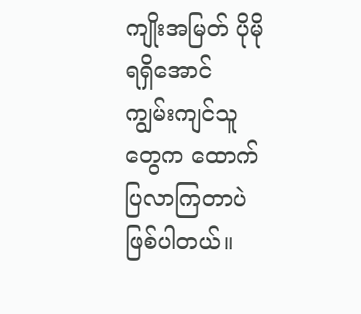ကျိုးအမြတ် ပိုမိုရရှိအောင် ကျွမ်းကျင်သူတွေက ထောက်ပြလာကြတာပဲ ဖြစ်ပါတယ်။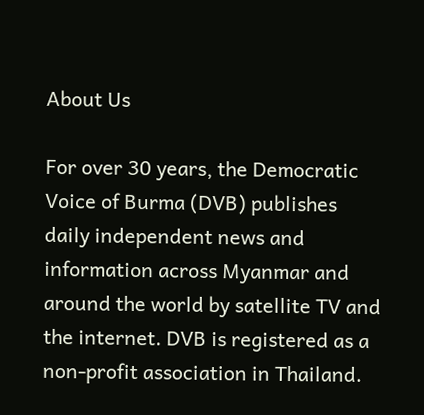About Us

For over 30 years, the Democratic Voice of Burma (DVB) publishes daily independent news and information across Myanmar and around the world by satellite TV and the internet. DVB is registered as a non-profit association in Thailand.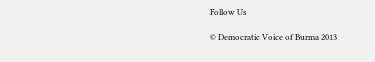Follow Us

© Democratic Voice of Burma 2013